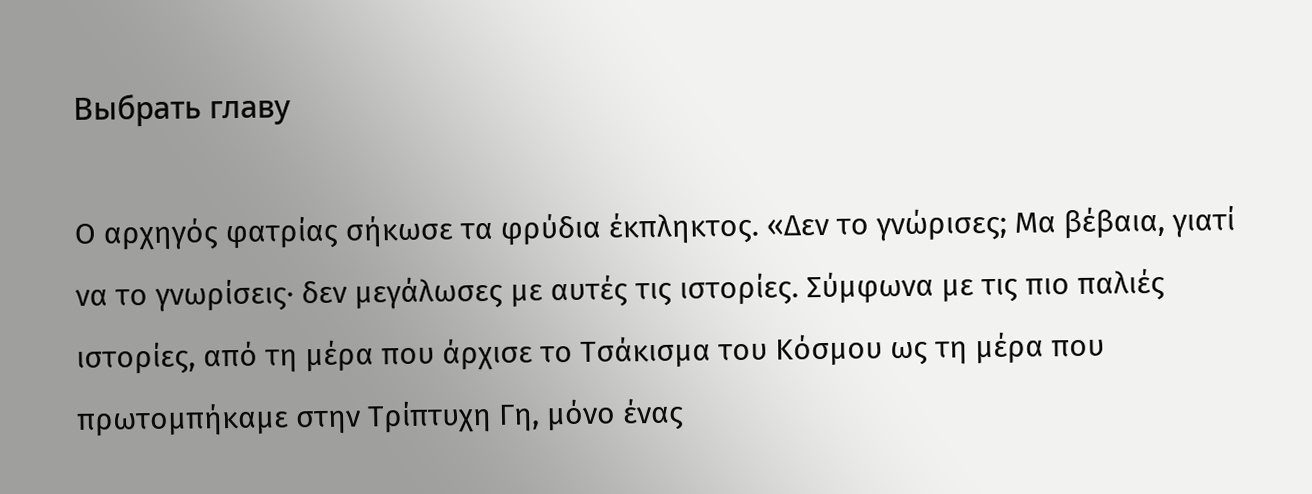Выбрать главу

Ο αρχηγός φατρίας σήκωσε τα φρύδια έκπληκτος. «Δεν το γνώρισες; Μα βέβαια, γιατί να το γνωρίσεις· δεν μεγάλωσες με αυτές τις ιστορίες. Σύμφωνα με τις πιο παλιές ιστορίες, από τη μέρα που άρχισε το Τσάκισμα του Κόσμου ως τη μέρα που πρωτομπήκαμε στην Τρίπτυχη Γη, μόνο ένας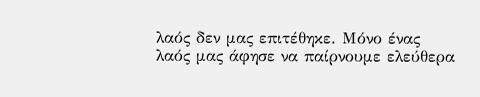λαός δεν μας επιτέθηκε. Μόνο ένας λαός μας άφησε να παίρνουμε ελεύθερα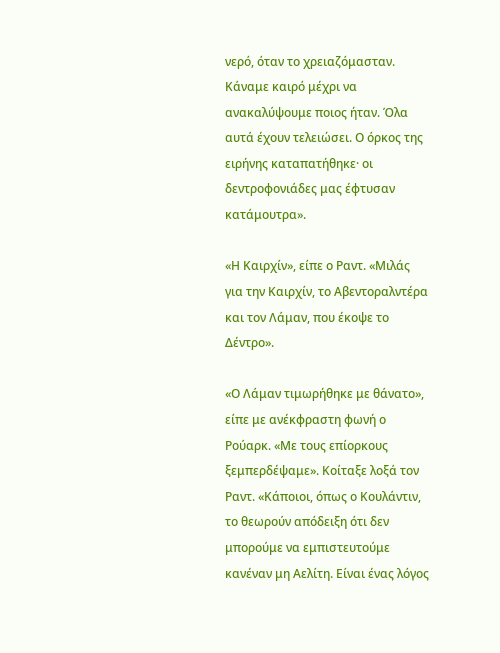νερό, όταν το χρειαζόμασταν. Κάναμε καιρό μέχρι να ανακαλύψουμε ποιος ήταν. Όλα αυτά έχουν τελειώσει. Ο όρκος της ειρήνης καταπατήθηκε· οι δεντροφονιάδες μας έφτυσαν κατάμουτρα».

«Η Καιρχίν», είπε ο Ραντ. «Μιλάς για την Καιρχίν, το Αβεντοραλντέρα και τον Λάμαν, που έκοψε το Δέντρο».

«Ο Λάμαν τιμωρήθηκε με θάνατο», είπε με ανέκφραστη φωνή ο Ρούαρκ. «Με τους επίορκους ξεμπερδέψαμε». Κοίταξε λοξά τον Ραντ. «Κάποιοι, όπως ο Κουλάντιν, το θεωρούν απόδειξη ότι δεν μπορούμε να εμπιστευτούμε κανέναν μη Αελίτη. Είναι ένας λόγος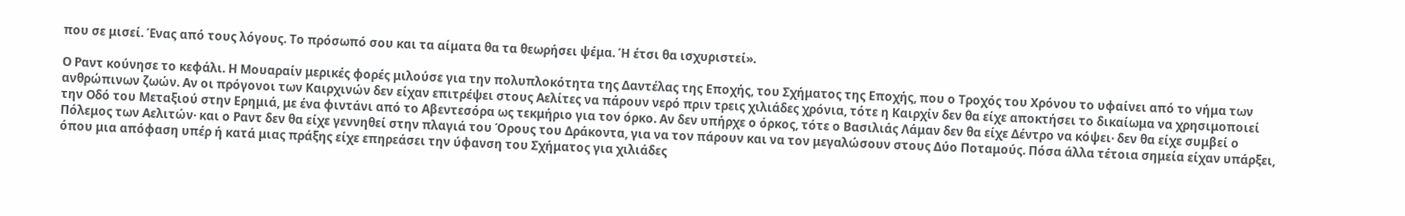που σε μισεί. Ένας από τους λόγους. Το πρόσωπό σου και τα αίματα θα τα θεωρήσει ψέμα. Ή έτσι θα ισχυριστεί».

Ο Ραντ κούνησε το κεφάλι. Η Μουαραίν μερικές φορές μιλούσε για την πολυπλοκότητα της Δαντέλας της Εποχής, του Σχήματος της Εποχής, που ο Τροχός του Χρόνου το υφαίνει από το νήμα των ανθρώπινων ζωών. Αν οι πρόγονοι των Καιρχινών δεν είχαν επιτρέψει στους Αελίτες να πάρουν νερό πριν τρεις χιλιάδες χρόνια, τότε η Καιρχίν δεν θα είχε αποκτήσει το δικαίωμα να χρησιμοποιεί την Οδό του Μεταξιού στην Ερημιά, με ένα φιντάνι από το Αβεντεσόρα ως τεκμήριο για τον όρκο. Αν δεν υπήρχε ο όρκος, τότε ο Βασιλιάς Λάμαν δεν θα είχε Δέντρο να κόψει· δεν θα είχε συμβεί ο Πόλεμος των Αελιτών· και ο Ραντ δεν θα είχε γεννηθεί στην πλαγιά του Όρους του Δράκοντα, για να τον πάρουν και να τον μεγαλώσουν στους Δύο Ποταμούς. Πόσα άλλα τέτοια σημεία είχαν υπάρξει, όπου μια απόφαση υπέρ ή κατά μιας πράξης είχε επηρεάσει την ύφανση του Σχήματος για χιλιάδες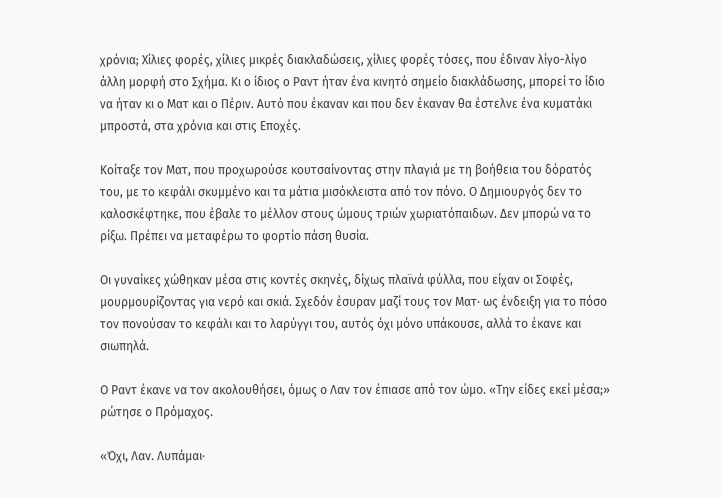χρόνια; Χίλιες φορές, χίλιες μικρές διακλαδώσεις, χίλιες φορές τόσες, που έδιναν λίγο-λίγο άλλη μορφή στο Σχήμα. Κι ο ίδιος ο Ραντ ήταν ένα κινητό σημείο διακλάδωσης, μπορεί το ίδιο να ήταν κι ο Ματ και ο Πέριν. Αυτό που έκαναν και που δεν έκαναν θα έστελνε ένα κυματάκι μπροστά, στα χρόνια και στις Εποχές.

Κοίταξε τον Ματ, που προχωρούσε κουτσαίνοντας στην πλαγιά με τη βοήθεια του δόρατός του, με το κεφάλι σκυμμένο και τα μάτια μισόκλειστα από τον πόνο. Ο Δημιουργός δεν το καλοσκέφτηκε, που έβαλε το μέλλον στους ώμους τριών χωριατόπαιδων. Δεν μπορώ να το ρίξω. Πρέπει να μεταφέρω το φορτίο πάση θυσία.

Οι γυναίκες χώθηκαν μέσα στις κοντές σκηνές, δίχως πλαϊνά φύλλα, που είχαν οι Σοφές, μουρμουρίζοντας για νερό και σκιά. Σχεδόν έσυραν μαζί τους τον Ματ· ως ένδειξη για το πόσο τον πονούσαν το κεφάλι και το λαρύγγι του, αυτός όχι μόνο υπάκουσε, αλλά το έκανε και σιωπηλά.

Ο Ραντ έκανε να τον ακολουθήσει, όμως ο Λαν τον έπιασε από τον ώμο. «Την είδες εκεί μέσα;» ρώτησε ο Πρόμαχος.

«Όχι, Λαν. Λυπάμαι·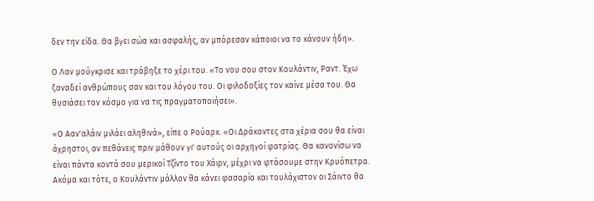δεν την είδα. Θα βγει σώα και ασφαλής, αν μπόρεσαν κάποιοι να το κάνουν ήδη».

Ο Λαν μούγκρισε και τράβηξε το χέρι του. «Το νου σου στον Κουλάντιν, Ραντ. Έχω ξαναδεί ανθρώπους σαν και του λόγου του. Οι φιλοδοξίες τον καίνε μέσα του. Θα θυσιάσει τον κόσμο για να τις πραγματοποιήσει».

«Ο Ααν'αλάιν μιλάει αληθινά», είπε ο Ρούαρκ. «Οι Δράκοντες στα χέρια σου θα είναι άχρηστοι, αν πεθάνεις πριν μάθουν γι' αυτούς οι αρχηγοί φατρίας. Θα κανονίσω να είναι πάντα κοντά σου μερικοί Τζίντο του Χάιρν, μέχρι να φτάσουμε στην Κρυόπετρα. Ακόμα και τότε, ο Κουλάντιν μάλλον θα κάνει φασαρία και τουλάχιστον οι Σάιντο θα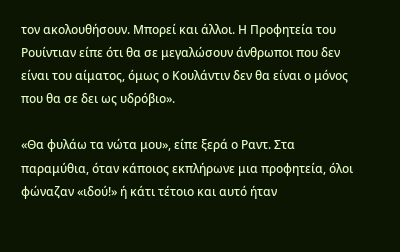τον ακολουθήσουν. Μπορεί και άλλοι. Η Προφητεία του Ρουίντιαν είπε ότι θα σε μεγαλώσουν άνθρωποι που δεν είναι του αίματος, όμως ο Κουλάντιν δεν θα είναι ο μόνος που θα σε δει ως υδρόβιο».

«Θα φυλάω τα νώτα μου», είπε ξερά ο Ραντ. Στα παραμύθια, όταν κάποιος εκπλήρωνε μια προφητεία, όλοι φώναζαν «ιδού!» ή κάτι τέτοιο και αυτό ήταν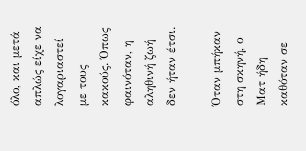όλο, και μετά απλώς είχε να λογαριαστεί με τους κακούς. Όπως φαινόταν, η αληθινή ζωή δεν ήταν έτσι.

Όταν μπήκαν στη σκηνή, ο Ματ ήδη καθόταν σε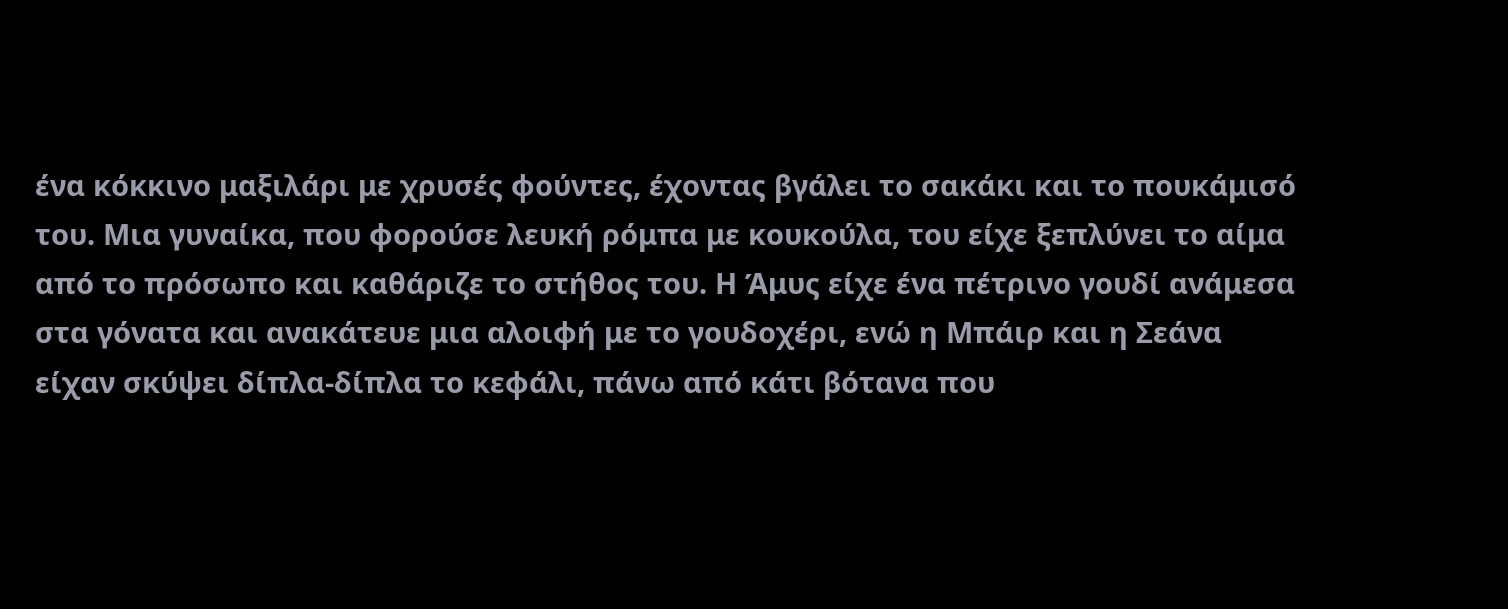ένα κόκκινο μαξιλάρι με χρυσές φούντες, έχοντας βγάλει το σακάκι και το πουκάμισό του. Μια γυναίκα, που φορούσε λευκή ρόμπα με κουκούλα, του είχε ξεπλύνει το αίμα από το πρόσωπο και καθάριζε το στήθος του. Η Άμυς είχε ένα πέτρινο γουδί ανάμεσα στα γόνατα και ανακάτευε μια αλοιφή με το γουδοχέρι, ενώ η Μπάιρ και η Σεάνα είχαν σκύψει δίπλα-δίπλα το κεφάλι, πάνω από κάτι βότανα που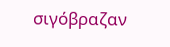σιγόβραζαν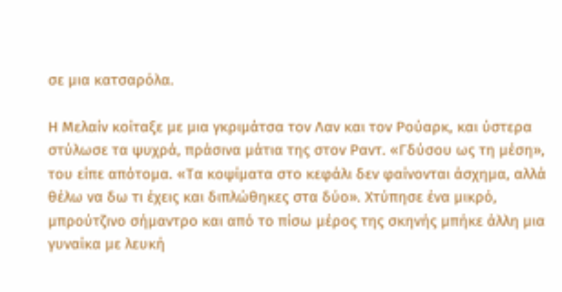σε μια κατσαρόλα.

Η Μελαίν κοίταξε με μια γκριμάτσα τον Λαν και τον Ρούαρκ, και ύστερα στύλωσε τα ψυχρά, πράσινα μάτια της στον Ραντ. «Γδύσου ως τη μέση», του είπε απότομα. «Τα κοψίματα στο κεφάλι δεν φαίνονται άσχημα, αλλά θέλω να δω τι έχεις και διπλώθηκες στα δύο». Χτύπησε ένα μικρό, μπρούτζινο σήμαντρο και από το πίσω μέρος της σκηνής μπήκε άλλη μια γυναίκα με λευκή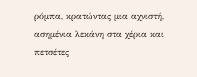ρόμπα, κρατώντας μια αχνιστή, ασημένια λεκάνη στα χέρια και πετσέτες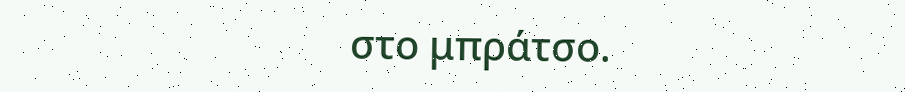στο μπράτσο.